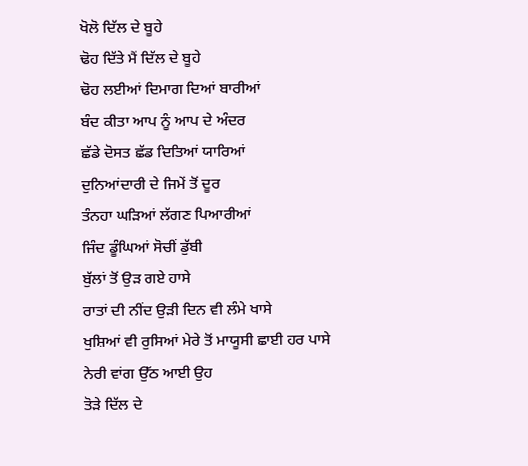ਖੋਲੋ ਦਿੱਲ ਦੇ ਬੂਹੇ
ਢੋਹ ਦਿੱਤੇ ਮੈਂ ਦਿੱਲ ਦੇ ਬੂਹੇ
ਢੋਹ ਲਈਆਂ ਦਿਮਾਗ ਦਿਆਂ ਬਾਰੀਆਂ
ਬੰਦ ਕੀਤਾ ਆਪ ਨੂੰ ਆਪ ਦੇ ਅੰਦਰ
ਛੱਡੇ ਦੋਸਤ ਛੱਡ ਦਿਤਿਆਂ ਯਾਰਿਆਂ
ਦੁਨਿਆਂਦਾਰੀ ਦੇ ਜਿਮੇਂ ਤੋਂ ਦੂਰ
ਤੰਨਹਾ ਘੜਿਆਂ ਲੱਗਣ ਪਿਆਰੀਆਂ
ਜਿੰਦ ਡੂੰਘਿਆਂ ਸੋਚੀਂ ਡੁੱਬੀ
ਬੁੱਲਾਂ ਤੋਂ ਉੜ ਗਏ ਹਾਸੇ
ਰਾਤਾਂ ਦੀ ਨੀਂਦ ਉੜੀ ਦਿਨ ਵੀ ਲੰਮੇ ਖਾਸੇ
ਖੁਸ਼ਿਆਂ ਵੀ ਰੁਸਿਆਂ ਮੇਰੇ ਤੋਂ ਮਾਯੂਸੀ ਛਾਈ ਹਰ ਪਾਸੇ
ਨੇਰੀ ਵਾਂਗ ਉੱਠ ਆਈ ਉਹ
ਤੋੜੇ ਦਿੱਲ ਦੇ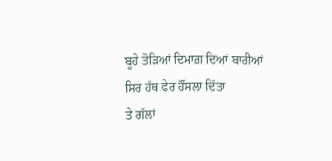ਬੂਹੇ ਤੋੜਿਆਂ ਦਿਮਾਗ਼ ਦਿਆਂ ਬਾਰੀਆਂ
ਸਿਰ ਹੱਥ ਫੇਰ ਹੌਂਸਲਾ ਦਿੱਤਾ
ਤੇ ਗੱਲਾਂ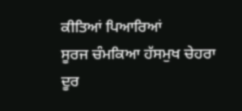ਕੀਤਿਆਂ ਪਿਆਰਿਆਂ
ਸੂਰਜ ਚੰਮਕਿਆ ਹੱਸਮੁਖ ਚੇਹਰਾ
ਦੂਰ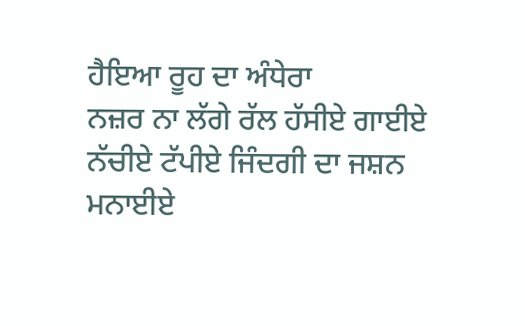ਹੈਇਆ ਰੂਹ ਦਾ ਅੰਧੇਰਾ
ਨਜ਼ਰ ਨਾ ਲੱਗੇ ਰੱਲ ਹੱਸੀਏ ਗਾਈਏ
ਨੱਚੀਏ ਟੱਪੀਏ ਜਿੰਦਗੀ ਦਾ ਜਸ਼ਨ ਮਨਾਈਏ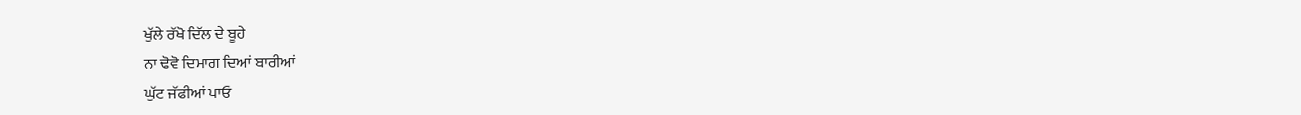ਖੁੱਲੇ ਰੱਖੋ ਦਿੱਲ ਦੇ ਬੂਹੇ
ਨਾ ਢੋਵੋ ਦਿਮਾਗ ਦਿਆਂ ਬਾਰੀਆਂ
ਘੁੱਟ ਜੱਫੀਆਂ ਪਾਓ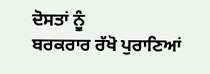ਦੋਸਤਾਂ ਨੂੰ
ਬਰਕਰਾਰ ਰੱਖੋ ਪੁਰਾਣਿਆਂ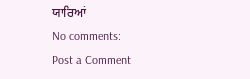ਯਾਰਿਆਂ
No comments:
Post a Comment